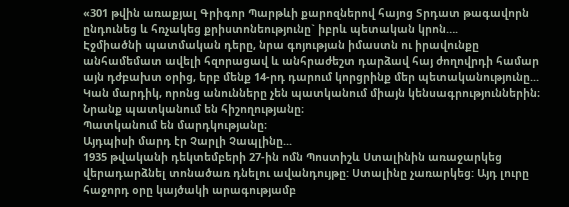«301 թվին առաքյալ Գրիգոր Պարթևի քարոզներով հայոց Տրդատ թագավորն ընդունեց և հռչակեց քրիստոնեությունը` իբրև պետական կրոն….
Էջմիածնի պատմական դերը, նրա գոյության իմաստն ու իրավունքը անհամեմատ ավելի հզորացավ և անհրաժեշտ դարձավ հայ ժողովրդի համար այն դժբախտ օրից, երբ մենք 14-րդ դարում կորցրինք մեր պետականությունը...
Կան մարդիկ, որոնց անունները չեն պատկանում միայն կենսագրություններին։
Նրանք պատկանում են հիշողությանը։
Պատկանում են մարդկությանը։
Այդպիսի մարդ էր Չարլի Չապլինը...
1935 թվականի դեկտեմբերի 27-ին ոմն Պոստիշև Ստալինին առաջարկեց վերադարձնել տոնածառ դնելու ավանդույթը: Ստալինը չառարկեց: Այդ լուրը հաջորդ օրը կայծակի արագությամբ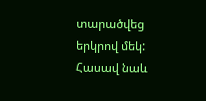տարածվեց երկրով մեկ: Հասավ նաև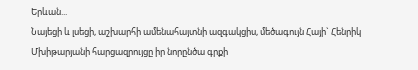Երևան...
Նայեցի և լսեցի, աշխարհի ամենահայտնի ազգակցիս, մեծագույն Հայի` Հենրիկ Մխիթարյանի հարցազրույցը իր նորընծա գրքի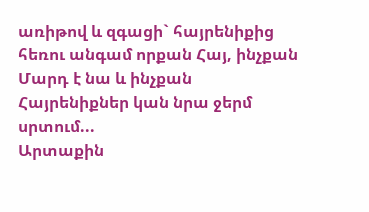առիթով և զգացի` հայրենիքից հեռու անգամ որքան Հայ, ինչքան Մարդ է նա և ինչքան Հայրենիքներ կան նրա ջերմ սրտում...
Արտաքին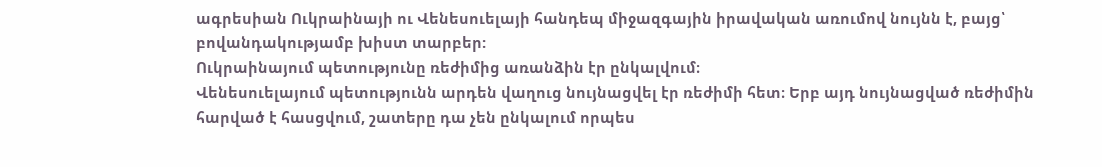ագրեսիան Ուկրաինայի ու Վենեսուելայի հանդեպ միջազգային իրավական առումով նույնն է, բայց՝ բովանդակությամբ խիստ տարբեր:
Ուկրաինայում պետությունը ռեժիմից առանձին էր ընկալվում։
Վենեսուելայում պետությունն արդեն վաղուց նույնացվել էր ռեժիմի հետ։ Երբ այդ նույնացված ռեժիմին հարված է հասցվում, շատերը դա չեն ընկալում որպես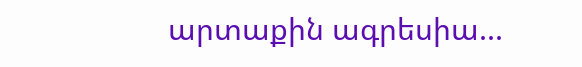արտաքին ագրեսիա...